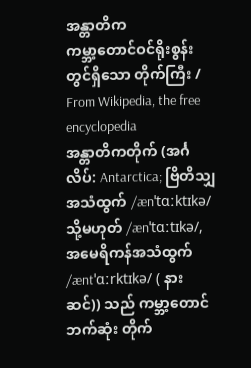အန္တာတိက
ကမ္ဘာ့တောင်ဝင်ရိုးစွန်းတွင်ရှိသော တိုက်ကြီး / From Wikipedia, the free encyclopedia
အန္တာတိကတိုက် (အင်္ဂလိပ်: Antarctica; ဗြိတိသျှအသံထွက် /ænˈtɑːktɪkə/ သို့မဟုတ် /ænˈtɑːtɪkə/, အမေရိကန်အသံထွက် /æntˈɑːrktɪkə/ ( နားဆင်)) သည် ကမ္ဘာ့တောင်ဘက်ဆုံး တိုက်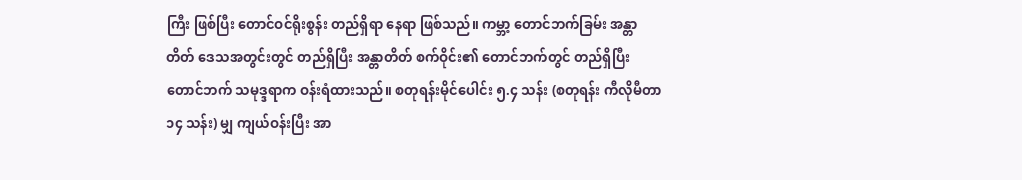ကြီး ဖြစ်ပြီး တောင်ဝင်ရိုးစွန်း တည်ရှိရာ နေရာ ဖြစ်သည်။ ကမ္ဘာ့ တောင်ဘက်ခြမ်း အန္တာတိတ် ဒေသအတွင်းတွင် တည်ရှိပြီး အန္တာတိတ် စက်ဝိုင်း၏ တောင်ဘက်တွင် တည်ရှိပြီး တောင်ဘက် သမုဒ္ဒရာက ဝန်းရံထားသည်။ စတုရန်းမိုင်ပေါင်း ၅.၄ သန်း (စတုရန်း ကီလိုမီတာ ၁၄ သန်း) မျှ ကျယ်ဝန်းပြီး အာ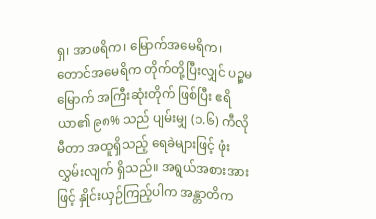ရှ၊ အာဖရိက၊ မြောက်အမေရိက၊ တောင်အမေရိက တိုက်တို့ပြီးလျှင် ပဉ္စမမြောက် အကြီးဆုံးတိုက် ဖြစ်ပြီး ဧရိယာ၏ ၉၈% သည် ပျမ်းမျှ (၁.၆) ကီလိုမီတာ အထူရှိသည့် ရေခဲများဖြင့် ဖုံးလွှမ်းလျက် ရှိသည်။ အရွယ်အစားအားဖြင့် နှိုင်းယှဉ်ကြည့်ပါက အန္တာတိက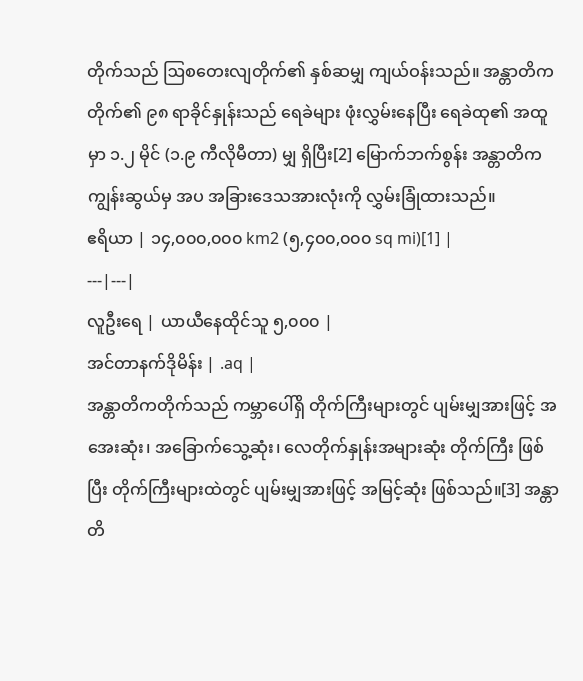တိုက်သည် ဩစတေးလျတိုက်၏ နှစ်ဆမျှ ကျယ်ဝန်းသည်။ အန္တာတိကတိုက်၏ ၉၈ ရာခိုင်နှုန်းသည် ရေခဲများ ဖုံးလွှမ်းနေပြီး ရေခဲထု၏ အထူမှာ ၁.၂ မိုင် (၁.၉ ကီလိုမီတာ) မျှ ရှိပြီး[2] မြောက်ဘက်စွန်း အန္တာတိက ကျွန်းဆွယ်မှ အပ အခြားဒေသအားလုံးကို လွှမ်းခြုံထားသည်။
ဧရိယာ | ၁၄,၀၀၀,၀၀၀ km2 (၅,၄၀၀,၀၀၀ sq mi)[1] |
---|---|
လူဦးရေ | ယာယီနေထိုင်သူ ၅,၀၀၀ |
အင်တာနက်ဒိုမိန်း | .aq |
အန္တာတိကတိုက်သည် ကမ္ဘာပေါ်ရှိ တိုက်ကြီးများတွင် ပျမ်းမျှအားဖြင့် အအေးဆုံး၊ အခြောက်သွေ့ဆုံး၊ လေတိုက်နှုန်းအများဆုံး တိုက်ကြီး ဖြစ်ပြီး တိုက်ကြီးများထဲတွင် ပျမ်းမျှအားဖြင့် အမြင့်ဆုံး ဖြစ်သည်။[3] အန္တာတိ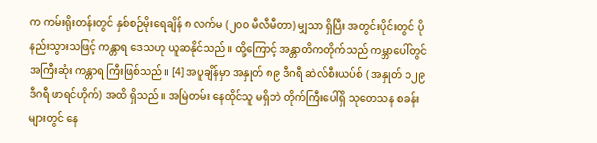က ကမ်းရိုးတန်းတွင် နှစ်စဉ်မိုးရေချိန် ၈ လက်မ (၂၀၀ မီလီမီတာ) မျှသာ ရှိပြီး အတွင်းပိုင်းတွင် ပိုနည်းသွားသဖြင့် ကန္တာရ ဒေသဟု ယူဆနိုင်သည်။ ထို့ကြောင့် အန္တာတိကတိုက်သည် ကမ္ဘာပေါ်တွင် အကြီးဆုံး ကန္တာရ ကြီးဖြစ်သည်။ [4] အပူချိန်မှာ အနှုတ် ၈၉ ဒီဂရီ ဆဲလ်စီးယပ်စ် ( အနှုတ် ၁၂၉ ဒီဂရီ ဖာရင်ဟိုက်) အထိ ရှိသည်။ အမြဲတမ်း နေထိုင်သူ မရှိဘဲ တိုက်ကြီးပေါ်ရှိ သုတေသန စခန်းများတွင် နေ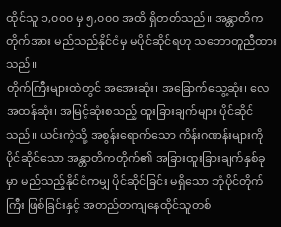ထိုင်သူ ၁,၀၀၀ မှ ၅,၀၀၀ အထိ ရှိတတ်သည်။ အန္တာတိကတိုက်အား မည်သည်နိုင်ငံမှ မပိုင်ဆိုင်ရဟု သဘောတူညီထားသည်။
တိုက်ကြီးများထဲတွင် အအေးဆုံး၊ အခြောက်သွေ့ဆုံး၊ လေအထန်ဆုံး၊ အမြင့်ဆုံးစသည့် ထူးခြားချက်များ ပိုင်ဆိုင်သည်။ ယင်းကဲ့သို့ အစွန်းရောက်သော ကိန်းဂဏန်းများကို ပိုင်ဆိုင်သော အန္တာတိကတိုက်၏ အခြားထူးခြားချက်နှစ်ခုမှာ မည်သည့်နိုင်ငံကမျှ ပိုင်ဆိုင်ခြင်း မရှိသော ဘုံပိုင်တိုက်ကြီး ဖြစ်ခြင်းနှင့် အတည်တကျနေထိုင်သူတစ်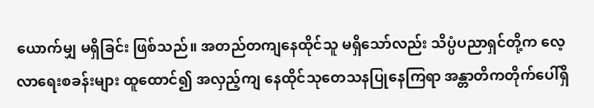ယောက်မျှ မရှိခြင်း ဖြစ်သည်။ အတည်တကျနေထိုင်သူ မရှိသော်လည်း သိပ္ပံပညာရှင်တို့က လေ့လာရေးစခန်းများ ထူထောင်၍ အလှည့်ကျ နေထိုင်သုတေသနပြုနေကြရာ အန္တာတိကတိုက်ပေါ်ရှိ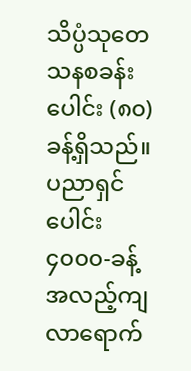သိပ္ပံသုတေသနစခန်းပေါင်း (၈၀)ခန့်ရှိသည်။ ပညာရှင်ပေါင်း ၄၀၀၀-ခန့် အလည့်ကျ လာရောက်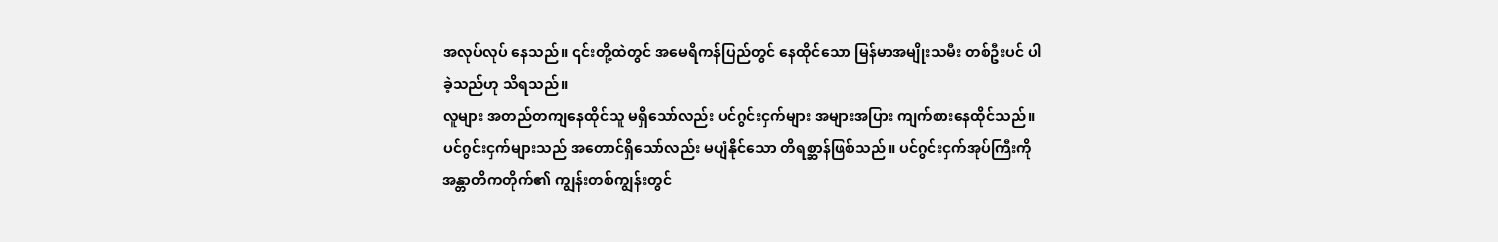အလုပ်လုပ် နေသည်။ ၎င်းတို့ထဲတွင် အမေရိကန်ပြည်တွင် နေထိုင်သော မြန်မာအမျိုးသမီး တစ်ဦးပင် ပါခဲ့သည်ဟု သိရသည်။
လူများ အတည်တကျနေထိုင်သူ မရှိသော်လည်း ပင်ဂွင်းငှက်များ အများအပြား ကျက်စားနေထိုင်သည်။ ပင်ဂွင်းငှက်များသည် အတောင်ရှိသော်လည်း မပျံနိုင်သော တိရစ္ဆာန်ဖြစ်သည်။ ပင်ဂွင်းငှက်အုပ်ကြီးကို အန္တာတိကတိုက်၏ ကျွန်းတစ်ကျွန်းတွင်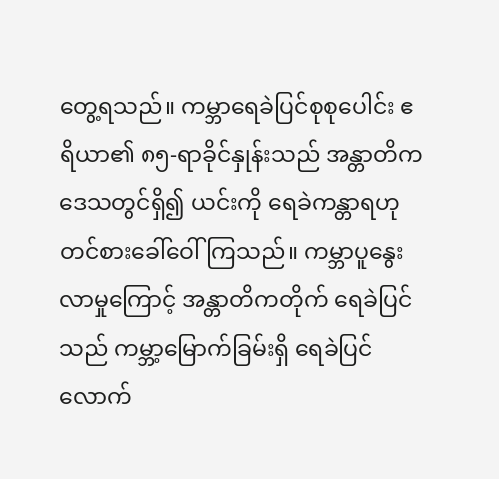တွေ့ရသည်။ ကမ္ဘာရေခဲပြင်စုစုပေါင်း ဧရိယာ၏ ၈၅-ရာခိုင်နှုန်းသည် အန္တာတိက ဒေသတွင်ရှိ၍ ယင်းကို ရေခဲကန္တာရဟု တင်စားခေါ်ဝေါ်ကြသည်။ ကမ္ဘာပူနွေးလာမှုကြောင့် အန္တာတိကတိုက် ရေခဲပြင်သည် ကမ္ဘာ့မြောက်ခြမ်းရှိ ရေခဲပြင်လောက်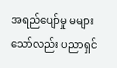အရည်ပျော်မှု မများသော်လည်း ပညာရှင်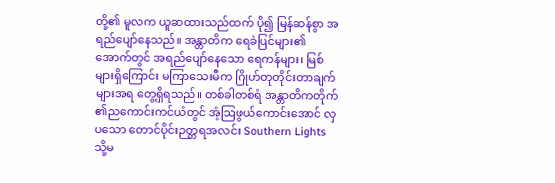တို့၏ မူလက ယူဆထားသည်ထက် ပို၍ မြန်ဆန်စွာ အရည်ပျော်နေသည်။ အန္တာတိက ရေခဲပြင်များ၏ အောက်တွင် အရည်ပျော်နေသော ရေကန်များ၊ မြစ်များရှိကြောင်း မကြာသေးမီက ဂြိုဟ်တုတိုင်းတာချက်များအရ တွေ့ရှိရသည်။ တစ်ခါတစ်ရံ အန္တာတိကတိုက် ၏ညကောင်းကင်ယံတွင် အံ့ဩဖွယ်ကောင်းအောင် လှပသော တောင်ပိုင်းဉတ္တရအလင်း Southern Lights သို့မ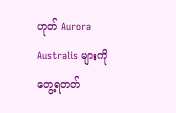ဟုတ် Aurora Australis များကိုတွေ့ရတတ်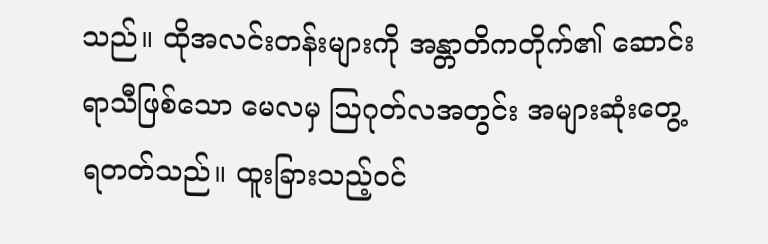သည်။ ထိုအလင်းတန်းများကို အန္တာတိကတိုက်၏ ဆောင်းရာသီဖြစ်သော မေလမှ ဩဂုတ်လအတွင်း အများဆုံးတွေ့ရတတ်သည်။ ထူးခြားသည့်ဝင်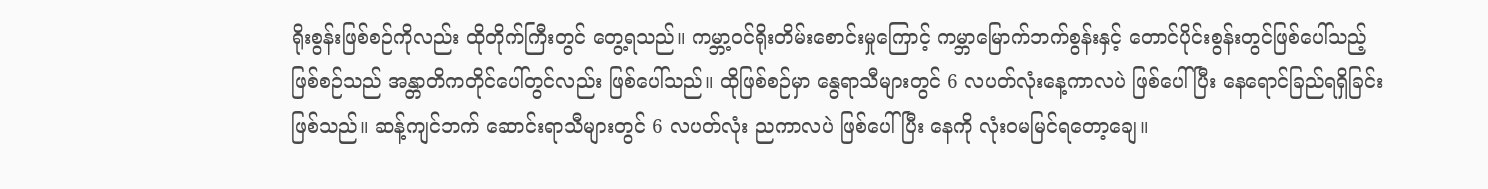ရိုးစွန်းဖြစ်စဉ်ကိုလည်း ထိုတိုက်ကြီးတွင် တွေ့ရသည်။ ကမ္ဘာ့ဝင်ရိုးတိမ်းစောင်းမှုကြောင့် ကမ္ဘာမြောက်ဘက်စွန်းနှင့် တောင်ပိုင်းစွန်းတွင်ဖြစ်ပေါ်သည့် ဖြစ်စဉ်သည် အန္တာတိကတိုင်ပေါ်တွင်လည်း ဖြစ်ပေါ်သည်။ ထိုဖြစ်စဉ်မှာ နွေရာသီများတွင် 6 လပတ်လုံးနေ့ကာလပဲ ဖြစ်ပေါ်ပြီး နေရောင်ခြည်ရရှိခြင်းဖြစ်သည်။ ဆန့်ကျင်ဘက် ဆောင်းရာသီများတွင် 6 လပတ်လုံး ညကာလပဲ ဖြစ်ပေါ်ပြီး နေကို လုံးဝမမြင်ရတော့ချေ။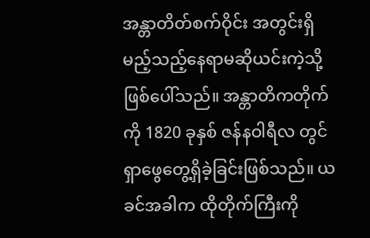အန္တာတိတ်စက်ဝိုင်း အတွင်းရှိမည့်သည့်နေရာမဆိုယင်းကဲ့သို့ ဖြစ်ပေါ်သည်။ အန္တာတိကတိုက်ကို 1820 ခုနှစ် ဇန်နဝါရီလ တွင်ရှာဖွေတွေ့ရှိခဲ့ခြင်းဖြစ်သည်။ ယခင်အခါက ထိုတိုက်ကြီးကို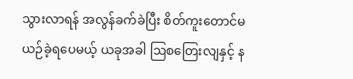သွားလာရန် အလွန်ခက်ခဲပြီး စိတ်ကူးတောင်မယဉ်ခဲ့ရပေမယ့် ယခုအခါ ဩစတြေးလျနှင့် န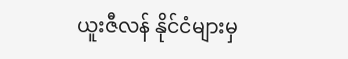ယူးဇီလန် နိုင်ငံများမှ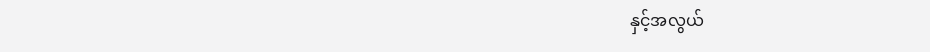နှင့်အလွယ်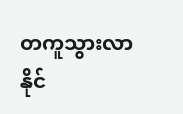တကူသွားလာနိုင်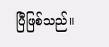ပြီဖြစ်သည်။